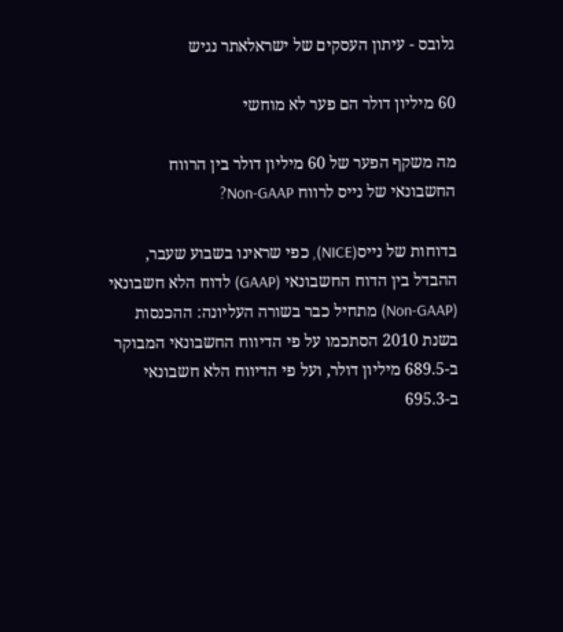גלובס - עיתון העסקים של ישראלאתר נגיש

60 מיליון דולר הם פער לא מוחשי

מה משקף הפער של 60 מיליון דולר בין הרווח החשבונאי של נייס לרווח Non-GAAP?

בדוחות של נייס(NICE), כפי שראינו בשבוע שעבר, ההבדל בין הדוח החשבונאי (GAAP) לדוח הלא חשבונאי (Non-GAAP) מתחיל כבר בשורה העליונה: ההכנסות בשנת 2010 הסתכמו על פי הדיווח החשבונאי המבוקר ב-689.5 מיליון דולר, ועל פי הדיווח הלא חשבונאי ב-695.3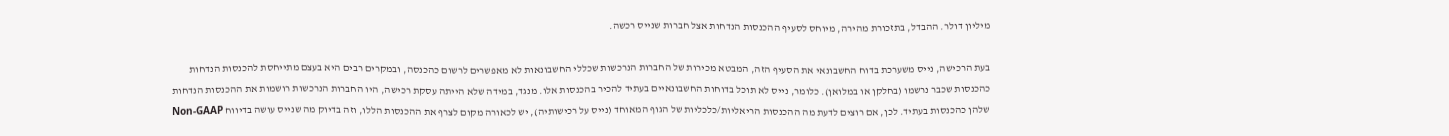מיליון דולר. ההבדל, בתזכורת מהירה, מיוחס לסעיף ההכנסות הנדחות אצל חברות שנייס רכשה.

בעת הרכישה, נייס משערכת בדוח החשבונאי את הסעיף הזה, המבטא מכירות של החברות הנרכשות שכללי החשבונאות לא מאפשרים לרשום כהכנסה, ובמקרים רבים היא בעצם מתייחסת להכנסות הנדחות כהכנסות שכבר נרשמו (בחלקן או במלואן). כלומר, נייס לא תוכל בדוחות החשבונאיים בעתיד להכיר בהכנסות אלו. מנגד, במידה שלא הייתה עסקת רכישה, היו החברות הנרכשות רושמות את ההכנסות הנדחות שלהן כהכנסות בעתיד. לכן, אם רוצים לדעת מה ההכנסות הריאליות/כלכליות של הגוף המאוחד (נייס על רכישותיה), יש לכאורה מקום לצרף את ההכנסות הללו, וזה בדיוק מה שנייס עושה בדיווח Non-GAAP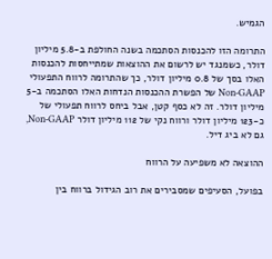הגמיש.

התרומה הזו להכנסות הסתכמה בשנה החולפת ב-5.8 מיליון דולר, כשמנגד יש לרשום את ההוצאות שמתייחסות להכנסות האלו בסך של 0.8 מיליון דולר, כך שהתרומה לרווח התפעולי Non-GAAP של הפשרת ההכנסות הנדחות האלו הסתכמה ב-5 מיליון דולר. זה לא כסף קטן, אבל ביחס לרווח תפעולי של כ-123 מיליון דולר ורווח נקי של 112 מיליון דולר Non-GAAP, גם לא ביג דיל.

ההוצאה לא משפיעה על הרווח

בפועל, הסעיפים שמסבירים את רוב הגידול ברווח בין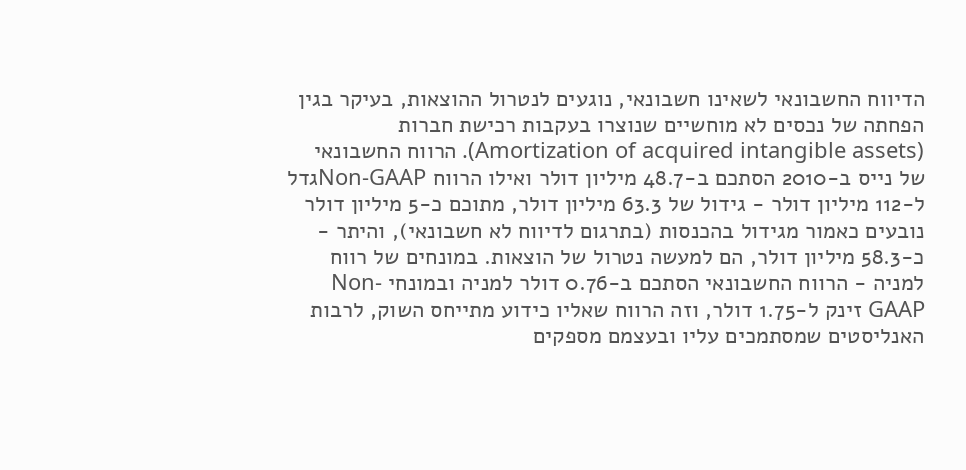הדיווח החשבונאי לשאינו חשבונאי, נוגעים לנטרול ההוצאות, בעיקר בגין הפחתה של נכסים לא מוחשיים שנוצרו בעקבות רכישת חברות (Amortization of acquired intangible assets). הרווח החשבונאי של נייס ב-2010 הסתכם ב-48.7 מיליון דולר ואילו הרווח Non-GAAPגדל ל-112 מיליון דולר - גידול של 63.3 מיליון דולר, מתוכם כ-5 מיליון דולר נובעים כאמור מגידול בהכנסות (בתרגום לדיווח לא חשבונאי), והיתר - כ-58.3 מיליון דולר, הם למעשה נטרול של הוצאות. במונחים של רווח למניה - הרווח החשבונאי הסתכם ב-0.76 דולר למניה ובמונחי Non-GAAP זינק ל-1.75 דולר, וזה הרווח שאליו כידוע מתייחס השוק, לרבות האנליסטים שמסתמכים עליו ובעצמם מספקים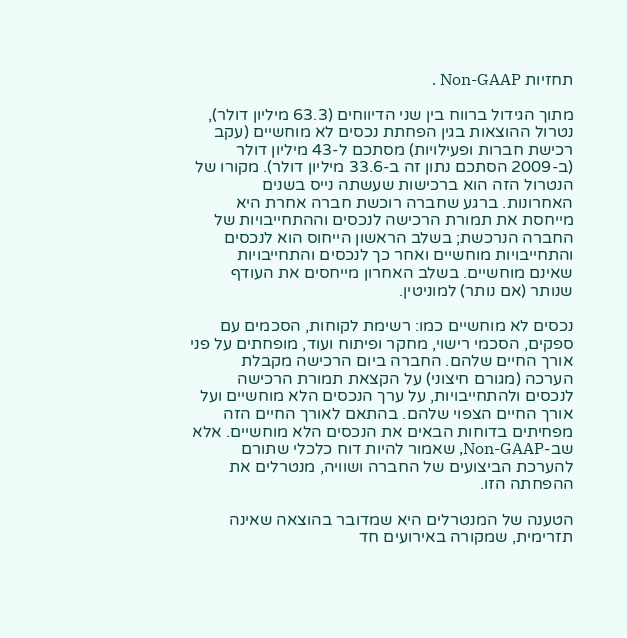תחזיות Non-GAAP .

מתוך הגידול ברווח בין שני הדיווחים (63.3 מיליון דולר), נטרול ההוצאות בגין הפחתת נכסים לא מוחשיים (עקב רכישת חברות ופעילויות) מסתכם ל-43 מיליון דולר (ב-2009 הסתכם נתון זה ב-33.6 מיליון דולר). מקורו של הנטרול הזה הוא ברכישות שעשתה נייס בשנים האחרונות. ברגע שחברה רוכשת חברה אחרת היא מייחסת את תמורת הרכישה לנכסים וההתחייבויות של החברה הנרכשת; בשלב הראשון הייחוס הוא לנכסים והתחייבויות מוחשיים ואחר כך לנכסים והתחייבויות שאינם מוחשיים. בשלב האחרון מייחסים את העודף שנותר (אם נותר) למוניטין.

נכסים לא מוחשיים כמו: רשימת לקוחות, הסכמים עם ספקים, הסכמי רישוי, מחקר ופיתוח ועוד, מופחתים על פני אורך החיים שלהם. החברה ביום הרכישה מקבלת הערכה (מגורם חיצוני) על הקצאת תמורת הרכישה לנכסים ולהתחייבויות, על ערך הנכסים הלא מוחשיים ועל אורך החיים הצפוי שלהם. בהתאם לאורך החיים הזה מפחיתים בדוחות הבאים את הנכסים הלא מוחשיים. אלא שב-Non-GAAP, שאמור להיות דוח כלכלי שתורם להערכת הביצועים של החברה ושוויה, מנטרלים את ההפחתה הזו.

הטענה של המנטרלים היא שמדובר בהוצאה שאינה תזרימית, שמקורה באירועים חד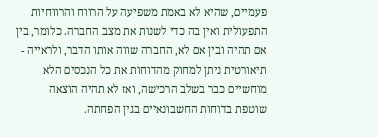פעמיים, שהיא לא באמת משפיעה על הרווח והרווחיות התפעולית ואין בה כדי לשנות את מצב החברה. כלומר, בין אם תהיה ובין אם לא, החברה שווה אותו הדבר, ולראייה - תיאורטית ניתן למחוק מהדוחות את כל הנכסים הלא מוחשיים כבר בשלב הרכישה, ואז לא תהיה הוצאה שוטפת בדוחות החשבונאיים בגין הפחתה.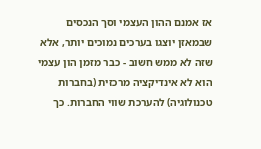אז אמנם ההון העצמי וסך הנכסים שבמאזן יוצגו בערכים נמוכים יותר, אלא שזה לא ממש חשוב - כבר מזמן הון עצמי הוא לא אינדיקציה מרכזית (בחברות טכנולוגיה) להערכת שווי החברות. כך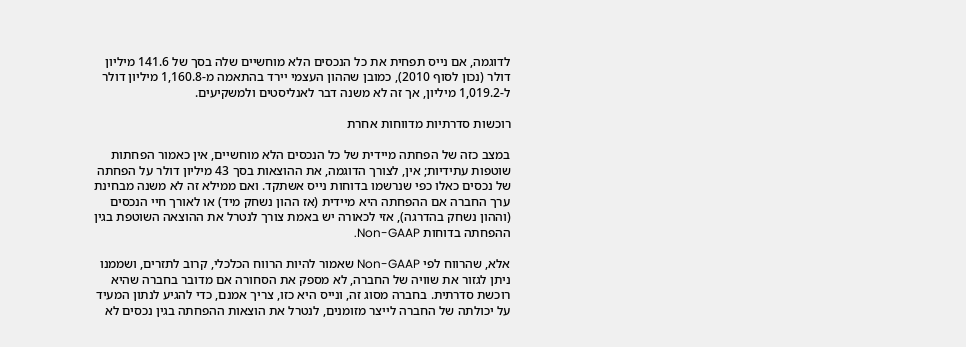לדוגמה, אם נייס תפחית את כל הנכסים הלא מוחשיים שלה בסך של 141.6 מיליון דולר (נכון לסוף 2010), כמובן שההון העצמי יירד בהתאמה מ-1,160.8 מיליון דולר ל-1,019.2 מיליון, אך זה לא משנה דבר לאנליסטים ולמשקיעים.

רוכשות סדרתיות מדווחות אחרת

במצב כזה של הפחתה מיידית של כל הנכסים הלא מוחשיים, אין כאמור הפחתות שוטפות עתידיות; אין, לצורך הדוגמה, את ההוצאות בסך 43 מיליון דולר על הפחתה של נכסים כאלו כפי שנרשמו בדוחות נייס אשתקד. ואם ממילא זה לא משנה מבחינת ערך החברה אם ההפחתה היא מיידית (אז ההון נשחק מיד) או לאורך חיי הנכסים (וההון נשחק בהדרגה), אזי לכאורה יש באמת צורך לנטרל את ההוצאה השוטפת בגין ההפחתה בדוחות Non-GAAP.

אלא, שהרווח לפי Non-GAAP שאמור להיות הרווח הכלכלי, קרוב לתזרים, ושממנו ניתן לגזור את שוויה של החברה, לא מספק את הסחורה אם מדובר בחברה שהיא רוכשת סדרתית. בחברה מסוג זה, ונייס היא כזו, צריך אמנם, כדי להגיע לנתון המעיד על יכולתה של החברה לייצר מזומנים, לנטרל את הוצאות ההפחתה בגין נכסים לא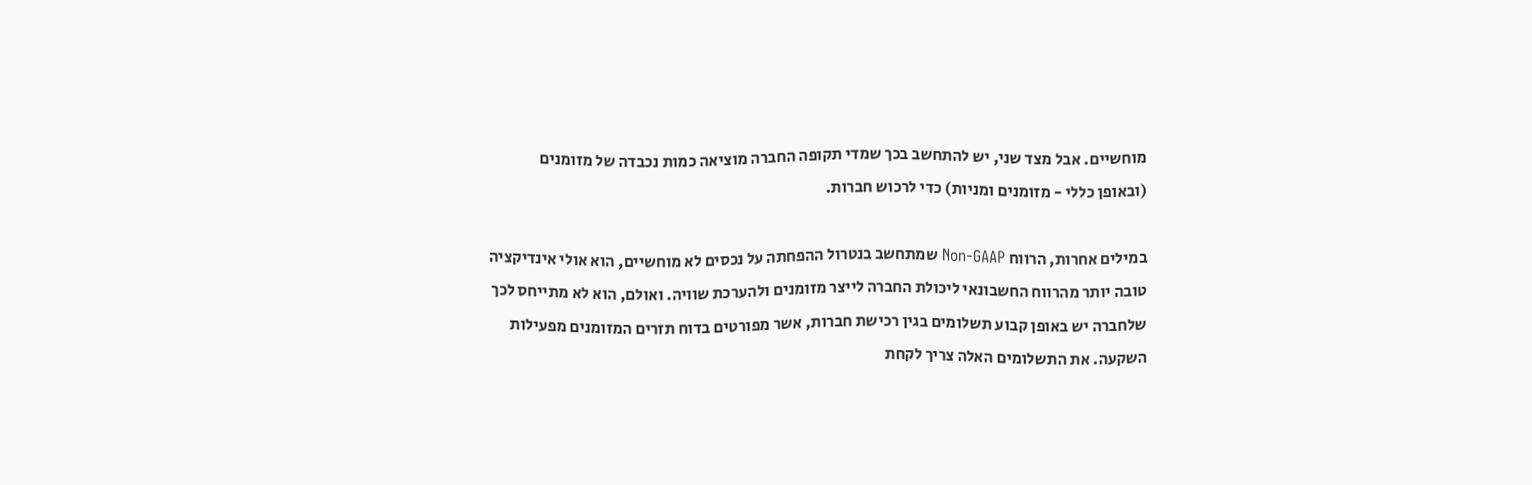מוחשיים. אבל מצד שני, יש להתחשב בכך שמדי תקופה החברה מוציאה כמות נכבדה של מזומנים (ובאופן כללי - מזומנים ומניות) כדי לרכוש חברות.

במילים אחרות, הרווח Non-GAAP שמתחשב בנטרול ההפחתה על נכסים לא מוחשיים, הוא אולי אינדיקציה טובה יותר מהרווח החשבונאי ליכולת החברה לייצר מזומנים ולהערכת שוויה. ואולם, הוא לא מתייחס לכך שלחברה יש באופן קבוע תשלומים בגין רכישת חברות, אשר מפורטים בדוח תזרים המזומנים מפעילות השקעה. את התשלומים האלה צריך לקחת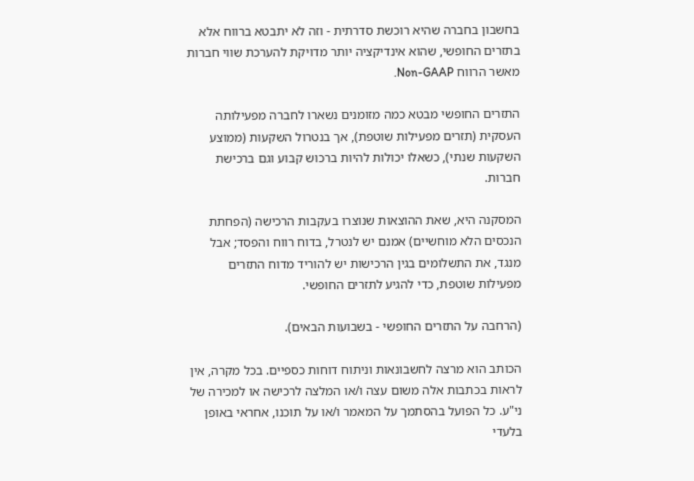בחשבון בחברה שהיא רוכשת סדרתית - וזה לא יתבטא ברווח אלא בתזרים החופשי, שהוא אינדיקציה יותר מדויקת להערכת שווי חברות מאשר הרווח Non-GAAP.

התזרים החופשי מבטא כמה מזומנים נשארו לחברה מפעילותה העסקית (תזרים מפעילות שוטפת), אך בנטרול השקעות (ממוצע השקעות שנתי), כשאלו יכולות להיות ברכוש קבוע וגם ברכישת חברות.

המסקנה היא, שאת ההוצאות שנוצרו בעקבות הרכישה (הפחתת הנכסים הלא מוחשיים) אמנם יש לנטרל, בדוח רווח והפסד; אבל מנגד, את התשלומים בגין הרכישות יש להוריד מדוח התזרים מפעילות שוטפת, כדי להגיע לתזרים החופשי.

(הרחבה על התזרים החופשי - בשבועות הבאים).

הכותב הוא מרצה לחשבונאות וניתוח דוחות כספיים. בכל מקרה, אין לראות בכתבות אלה משום עצה ו/או המלצה לרכישה או למכירה של ני"ע. כל הפועל בהסתמך על המאמר ו/או על תוכנו, אחראי באופן בלעדי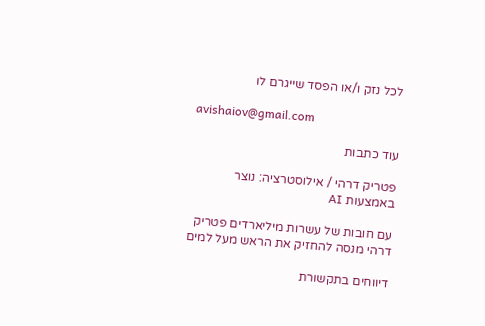לכל נזק ו/או הפסד שייגרם לו

avishaiov@gmail.com

עוד כתבות

פטריק דרהי / אילוסטרציה: נוצר באמצעות AI

עם חובות של עשרות מיליארדים פטריק דרהי מנסה להחזיק את הראש מעל למים

דיווחים בתקשורת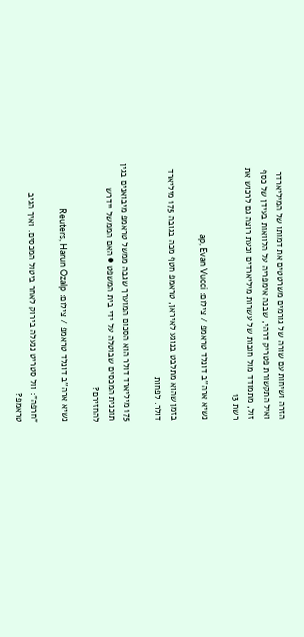הזרה ושיחות עם שורה של גורמים משרטטים את דמותו של המיליארדר ואיל התקשורת פטריק דרהי, שבנה אימפריה על הלוואות בעידן של כסף זול, מתמודד מול חובות של עשרות מיליארדים וכעת רוצה גם לרכוש את רשת 13

נשיא ארה''ב דונלד טראמפ / צילום: ap, Evan Vucci

בזמן שהוא מתלבט בנוגע לאיראן, טראמפ חטף מכה בגובה 175 מיליארד דולר. לפחות

175 מיליארד דולר הוא הסכום המוערך שגבה ממשל טראמפ מיבואנים בגין תוכנית המכסים שבוטלה על ידי בית המשפט ● האם הממשל יידרש להחזירם?

נשיא ארה''ב דונלד טראמפ / צילום: Reuters, Harun Ozalp

"חרפה": וול סטריט ננעלה בירוק לאחר ביטול המכסים. ואיך הגיב טראמפ?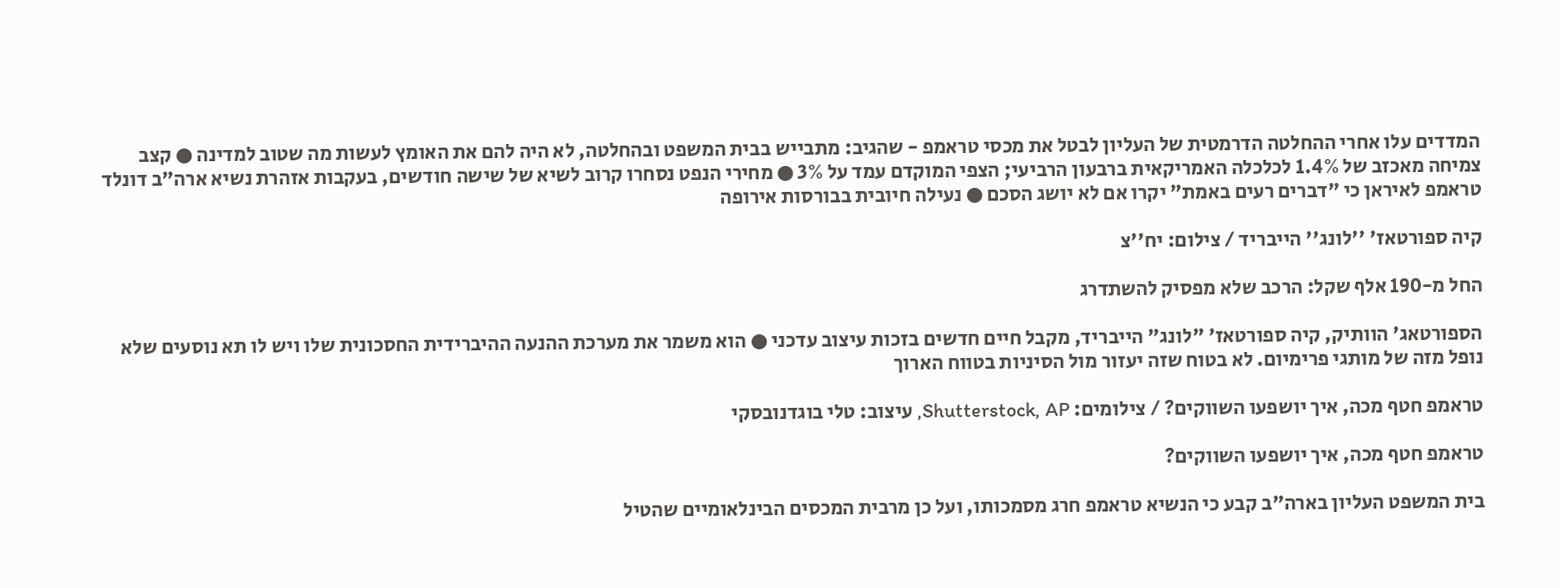המדדים עלו אחרי ההחלטה הדרמטית של העליון לבטל את מכסי טראמפ - שהגיב: מתבייש בבית המשפט ובהחלטה, לא היה להם את האומץ לעשות מה שטוב למדינה ● קצב צמיחה מאכזב של 1.4% לכלכלה האמריקאית ברבעון הרביעי; הצפי המוקדם עמד על 3% ● מחירי הנפט נסחרו קרוב לשיא של שישה חודשים, בעקבות אזהרת נשיא ארה"ב דונלד טראמפ לאיראן כי "דברים רעים באמת" יקרו אם לא יושג הסכם ● נעילה חיובית בבורסות אירופה

קיה ספורטאז' ''לונג'' הייבריד / צילום: יח''צ

החל מ-190 אלף שקל: הרכב שלא מפסיק להשתדרג

הספורטאג' הוותיק, קיה ספורטאז' "לונג" הייבריד, מקבל חיים חדשים בזכות עיצוב עדכני ● הוא משמר את מערכת ההנעה ההיברידית החסכונית שלו ויש לו תא נוסעים שלא נופל מזה של מותגי פרימיום. לא בטוח שזה יעזור מול הסיניות בטווח הארוך

טראמפ חטף מכה, איך יושפעו השווקים? / צילומים: Shutterstock, AP, עיצוב: טלי בוגדנובסקי

טראמפ חטף מכה, איך יושפעו השווקים?

בית המשפט העליון בארה"ב קבע כי הנשיא טראמפ חרג מסמכותו, ועל כן מרבית המכסים הבינלאומיים שהטיל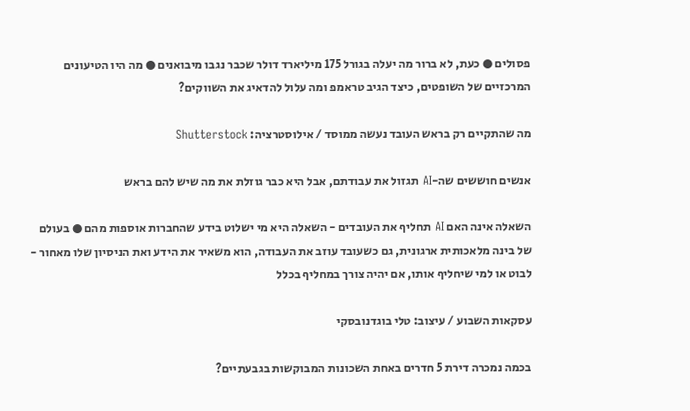פסולים ● כעת, לא ברור מה יעלה בגורל 175 מיליארד דולר שכבר נגבו מיבואנים ● מה היו הטיעונים המרכזיים של השופטים, כיצד הגיב טראמפ ומה עלול להדאיג את השווקים?

מה שהתקיים רק בראש העובד נעשה ממוסד / אילוסטרציה: Shutterstock

אנשים חוששים שה-AI תגזול את עבודתם, אבל היא כבר גוזלת את מה שיש להם בראש

השאלה אינה האם AI תחליף את העובדים - השאלה היא מי ישלוט בידע שהחברות אוספות מהם ● בעולם של בינה מלאכותית ארגונית, גם כשעובד עוזב את העבודה, הוא משאיר את הידע ואת הניסיון שלו מאחור - לבוט או למי שיחליף אותו, אם יהיה צורך במחליף בכלל

עסקאות השבוע / עיצוב: טלי בוגדנובסקי

בכמה נמכרה דירת 5 חדרים באחת השכונות המבוקשות בגבעתיים?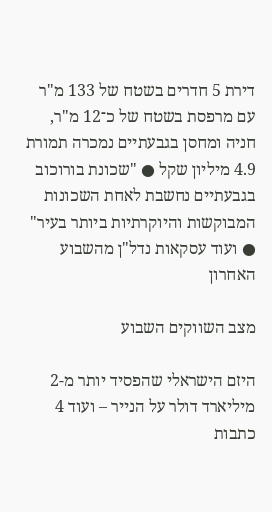דירת 5 חדרים בשטח של 133 מ"ר עם מרפסת בשטח של כ־12 מ"ר, חניה ומחסן בגבעתיים נמכרה תמורת 4.9 מיליון שקל ● "שכונת בורוכוב בגבעתיים נחשבת לאחת השכונות המבוקשות והיוקרתיות ביותר בעיר" ● ועוד עסקאות נדל"ן מהשבוע האחרון

מצב השווקים השבוע

היזם הישראלי שהפסיד יותר מ-2 מיליארד דולר על הנייר – ועוד 4 כתבות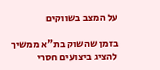על המצב בשווקים

בזמן שהשוק בת"א ממשיך להציג ביצועים חסרי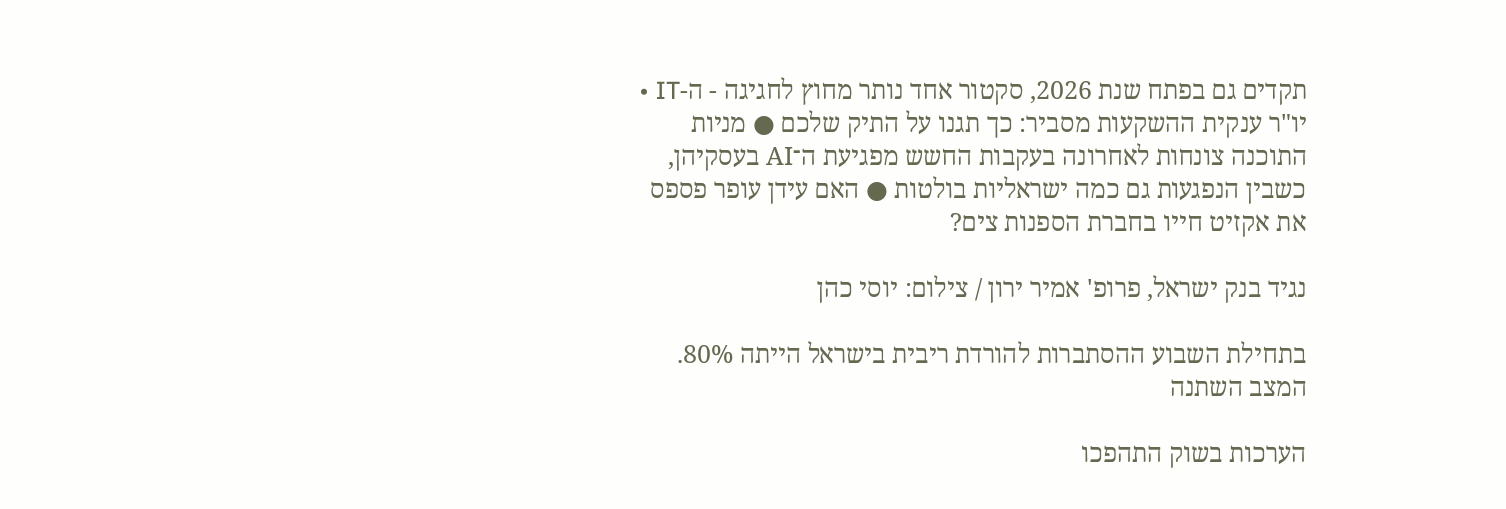תקדים גם בפתח שנת 2026, סקטור אחד נותר מחוץ לחגיגה - ה-IT • יו"ר ענקית ההשקעות מסביר: כך תגנו על התיק שלכם ● מניות התוכנה צונחות לאחרונה בעקבות החשש מפגיעת ה־AI בעסקיהן, כשבין הנפגעות גם כמה ישראליות בולטות ● האם עידן עופר פספס את אקזיט חייו בחברת הספנות צים?

נגיד בנק ישראל, פרופ' אמיר ירון / צילום: יוסי כהן

בתחילת השבוע ההסתברות להורדת ריבית בישראל הייתה 80%. המצב השתנה

הערכות בשוק התהפכו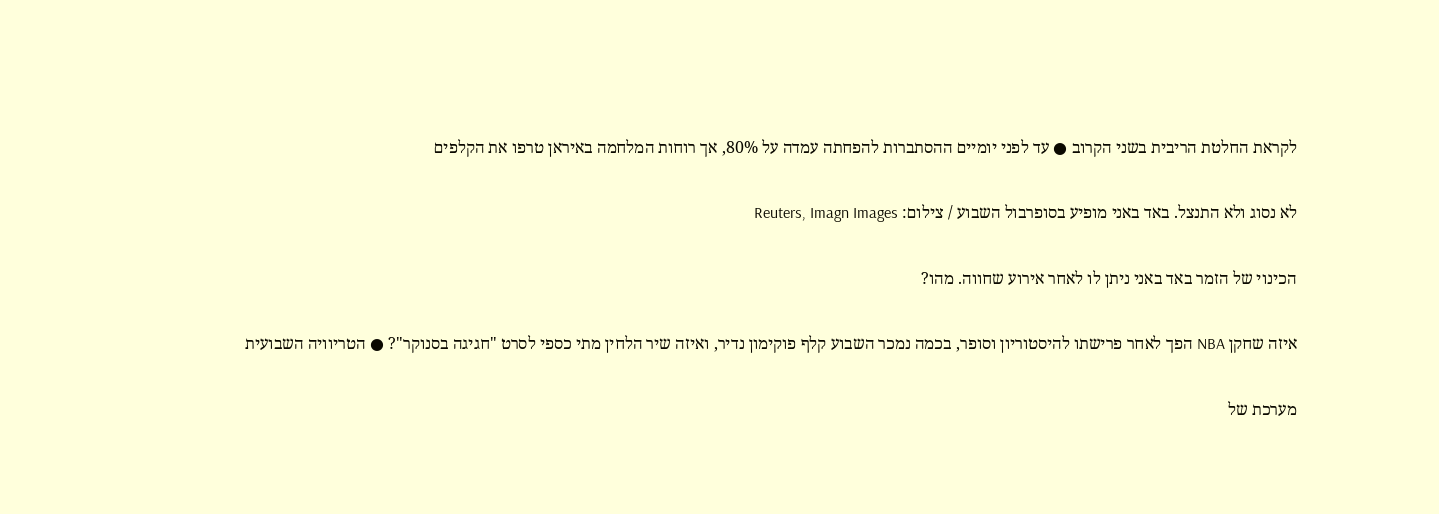לקראת החלטת הריבית בשני הקרוב ● עד לפני יומיים ההסתברות להפחתה עמדה על 80%, אך רוחות המלחמה באיראן טרפו את הקלפים

לא נסוג ולא התנצל. באד באני מופיע בסופרבול השבוע / צילום: Reuters, Imagn Images

הכינוי של הזמר באד באני ניתן לו לאחר אירוע שחווה. מהו?

איזה שחקן NBA הפך לאחר פרישתו להיסטוריון וסופר, בכמה נמכר השבוע קלף פוקימון נדיר, ואיזה שיר הלחין מתי כספי לסרט "חגיגה בסנוקר"? ● הטריוויה השבועית

מערכת של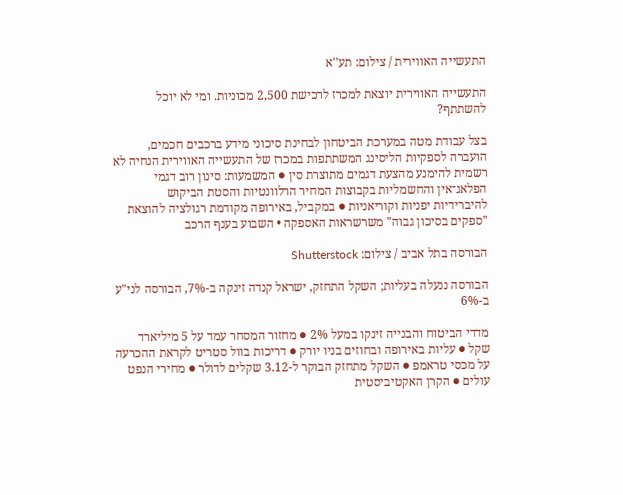התעשייה האווירית / צילום: תע''א

התעשייה האווירית יוצאת למכרז לרכישת 2,500 מכוניות. ומי לא יוכל להשתתף?

בצל עבודת מטה במערכת הביטחון לבחינת סיכוני מידע ברכבים חכמים, הועברה לספקיות הליסינג המשתתפות במכרז של התעשייה האווירית הנחיה לא רשמית להימנע מהצעת דגמים מתוצרת סין ● המשמעות: סינון רוב דגמי הפלאג־אין והחשמליות בקבוצות המחיר הרלוונטיות והסטת הביקוש להיברידיות יפניות וקוריאניות ● במקביל, באירופה מקודמת רגולציה להוצאת "ספקים בסיכון גבוה" משרשראות האספקה • השבוע בענף הרכב

הבורסה בתל אביב / צילום: Shutterstock

הבורסה ננעלה בעליות; השקל התחזק, ישראל קנדה זינקה ב-7%, הבורסה לני"ע ב-6%

מדדי הביטוח והבנייה זינקו במעל 2% ● מחזור המסחר עמד על 5 מיליארד שקל ● עליות באירופה ובחוזים בניו יורק ● דריכות בוול סטריט לקראת ההכרעה על מכסי טראמפ ● השקל מתחזק הבוקר ל-3.12 שקלים לדולר ● מחירי הנפט עולים ● הקרן האקטיביסטית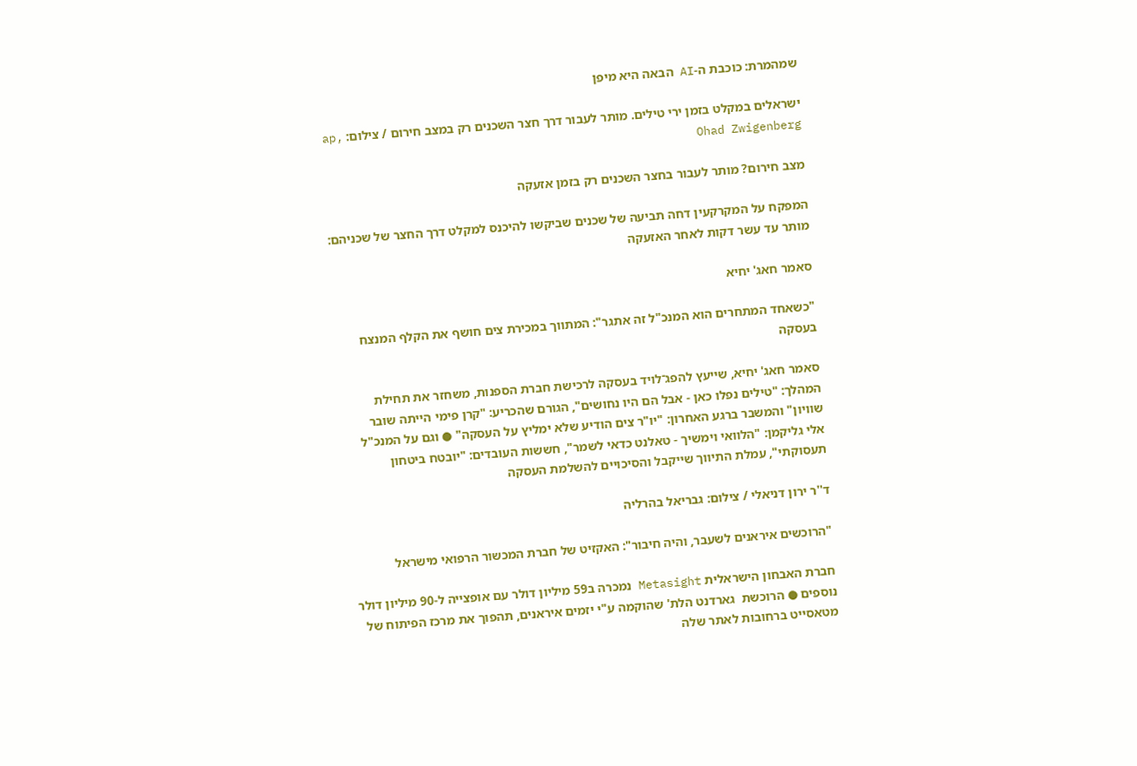שמהמרת: כוכבת ה-AI הבאה היא מיפן

ישראלים במקלט בזמן ירי טילים. מותר לעבור דרך חצר השכנים רק במצב חירום / צילום: ap, Ohad Zwigenberg

מצב חירום? מותר לעבור בחצר השכנים רק בזמן אזעקה

המפקח על המקרקעין דחה תביעה של שכנים שביקשו להיכנס למקלט דרך החצר של שכניהם: מותר עד עשר דקות לאחר האזעקה

סאמר חאג' יחיא

"כשאחד המתחרים הוא המנכ"ל זה אתגר": המתווך במכירת צים חושף את הקלף המנצח בעסקה

סאמר חאג' יחיא, שייעץ להפג־לויד בעסקה לרכישת חברת הספנות, משחזר את תחילת המהלך: "טילים נפלו כאן - אבל הם היו נחושים", הגורם שהכריע: "קרן פימי הייתה שובר שוויון" והמשבר ברגע האחרון: "יו"ר צים הודיע שלא ימליץ על העסקה" ● וגם על המנכ"ל אלי גליקמן: "הלוואי וימשיך - טאלנט כדאי לשמר", חששות העובדים: "יובטח ביטחון תעסוקתי", עמלת התיווך שייקבל והסיכויים להשלמת העסקה

ד''ר ירון דניאלי / צילום: גבריאל בהרליה

"הרוכשים איראנים לשעבר, והיה חיבור": האקזיט של חברת המכשור הרפואי מישראל

חברת האבחון הישראלית Metasight נמכרה ב59 מיליון דולר עם אופצייה ל-90 מיליון דולר נוספים ● הרוכשת  גארדנט הלת' שהוקמה ע"י יזמים איראנים, תהפוך את מרכז הפיתוח של מטאסייט ברחובות לאתר שלה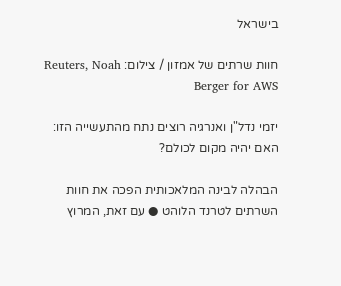בישראל

חוות שרתים של אמזון / צילום: Reuters, Noah Berger for AWS

יזמי נדל"ן ואנרגיה רוצים נתח מהתעשייה הזו: האם יהיה מקום לכולם?

הבהלה לבינה המלאכותית הפכה את חוות השרתים לטרנד הלוהט ● עם זאת, המרוץ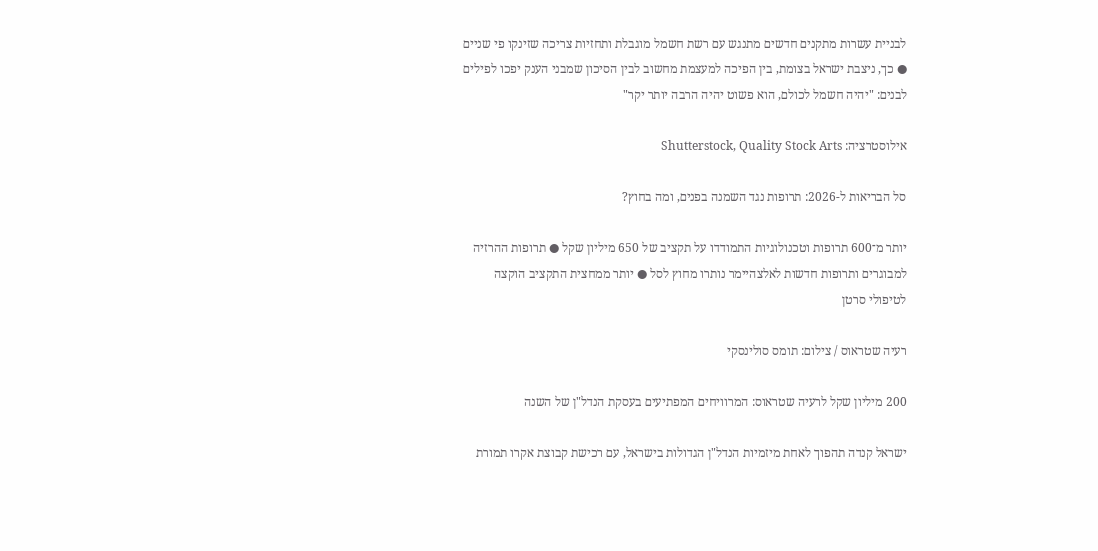לבניית עשרות מתקנים חדשים מתנגש עם רשת חשמל מוגבלת ותחזיות צריכה שזינקו פי שניים ● כך, ניצבת ישראל בצומת, בין הפיכה למעצמת מחשוב לבין הסיכון שמבני הענק יפכו לפילים לבנים: "יהיה חשמל לכולם, הוא פשוט יהיה הרבה יותר יקר"

אילוסטרציה: Shutterstock, Quality Stock Arts

סל הבריאות ל-2026: תרופות נגד השמנה בפנים, ומה בחוץ?

יותר מ־600 תרופות וטכנולוגיות התמודדו על תקציב של 650 מיליון שקל ● תרופות ההרזיה למבוגרים ותרופות חדשות לאלצהיימר נותרו מחוץ לסל ● יותר ממחצית התקציב הוקצה לטיפולי סרטן

רעיה שטראוס / צילום: תומס סולינסקי

200 מיליון שקל לרעיה שטראוס: המרוויחים המפתיעים בעסקת הנדל"ן של השנה

ישראל קנדה תהפוך לאחת מיזמיות הנדל"ן הגדולות בישראל, עם רכישת קבוצת אקרו תמורת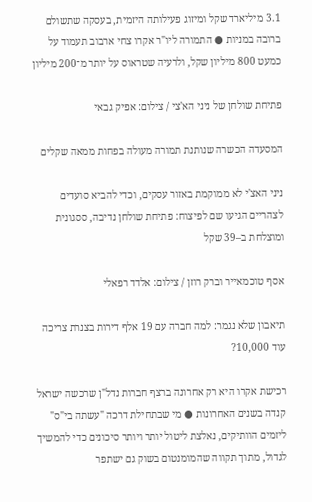3.1 מיליארד שקל ומיזוג פעילותה היזמית, בעסקה שתשולם ברובה במניות ● התמורה ליו"ר אקרו צחי ארבוב תעמוד על כמעט 800 מיליון שקל, ולרעיה שטראוס על יותר מ־200 מיליון

פתיחת שולחן של ניני הא'צי / צילום: אפיק גבאי

המסעדה הכשרה שנותנת תמורה מעולה בפחות ממאה שקלים

ניני האצ'י לא ממוקמת באזור עסקים, וכדי להביא סועדים לצהריים הגיעו שם לפיצוח: פתיחת שולחן נדיבה, ססגונית ומוצלחת ב–39 שקל

אסף טוכמאייר וברק רוזן / צילום: אלדד רפאלי

תיאבון שלא נגמר: למה חברה עם 19 אלף דירות בצנרת צריכה עוד 10,000?

רכישת אקרו היא רק אחרונה ברצף חברות נדל"ן שרכשה ישראל קנדה בשנים האחרונות ● מי שבתחילת דרכה "עשתה בי"ס" ליזמים הוותיקים, נאלצת ליטול יותר ויותר סיכונים כדי להמשיך לגדול, מתוך תקווה שהמומנטום בשוק גם ישתפר